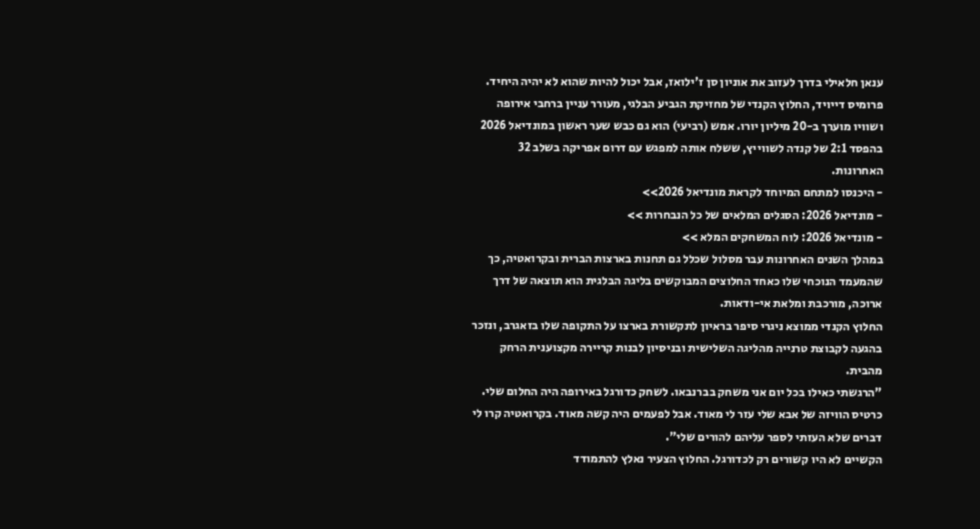ענאן חלאילי בדרך לעזוב את אוניון סן ז'ילואז, אבל יכול להיות שהוא לא יהיה היחיד. פרומיס דייויד, החלוץ הקנדי של מחזיקת הגביע הבלגי, מעורר עניין ברחבי אירופה ושוויו מוערך ב-20 מיליון יורו. אמש (רביעי) הוא גם כבש שער ראשון במונדיאל 2026 בהפסד 2:1 של קנדה לשווייץ, ששלח אותה למפגש עם דרום אפריקה בשלב 32 האחרונות.
- היכנסו למתחם המיוחד לקראת מונדיאל 2026>>
- מונדיאל 2026: הסגלים המלאים של כל הנבחרות >>
- מונדיאל 2026: לוח המשחקים המלא >>
במהלך השנים האחרונות עבר מסלול שכלל גם תחנות בארצות הברית ובקרואטיה, כך שהמעמד הנוכחי שלו כאחד החלוצים המבוקשים בליגה הבלגית הוא תוצאה של דרך ארוכה, מורכבת ומלאת אי-ודאות.
החלוץ הקנדי ממוצא ניגרי סיפר בראיון לתקשורת בארצו על התקופה שלו בזאגרב, ונזכר בהגעה לקבוצת טרנייה מהליגה השלישית ובניסיון לבנות קריירה מקצוענית הרחק מהבית.
"הרגשתי כאילו בכל יום אני משחק בברנבאו. לשחק כדורגל באירופה היה החלום שלי. כרטיס הוויזה של אבא שלי עזר לי מאוד. אבל לפעמים היה קשה מאוד. בקרואטיה קרו לי דברים שלא העזתי לספר עליהם להורים שלי".
הקשיים לא היו קשורים רק לכדורגל. החלוץ הצעיר נאלץ להתמודד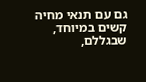גם עם תנאי מחיה קשים במיוחד, שבגללם,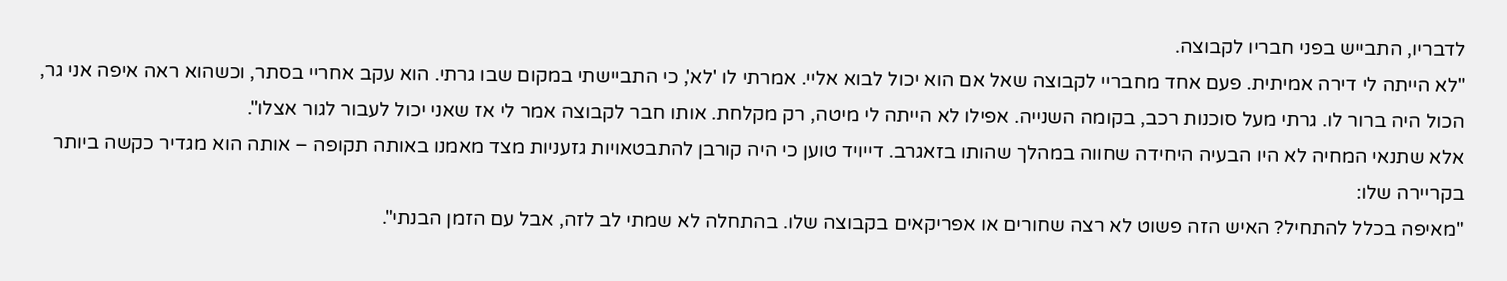לדבריו, התבייש בפני חבריו לקבוצה.
"לא הייתה לי דירה אמיתית. פעם אחד מחבריי לקבוצה שאל אם הוא יכול לבוא אליי. אמרתי לו 'לא', כי התביישתי במקום שבו גרתי. הוא עקב אחריי בסתר, וכשהוא ראה איפה אני גר, הכול היה ברור לו. גרתי מעל סוכנות רכב, בקומה השנייה. אפילו לא הייתה לי מיטה, רק מקלחת. אותו חבר לקבוצה אמר לי אז שאני יכול לעבור לגור אצלו".
אלא שתנאי המחיה לא היו הבעיה היחידה שחווה במהלך שהותו בזאגרב. דייויד טוען כי היה קורבן להתבטאויות גזעניות מצד מאמנו באותה תקופה – אותה הוא מגדיר כקשה ביותר בקריירה שלו:
"מאיפה בכלל להתחיל? האיש הזה פשוט לא רצה שחורים או אפריקאים בקבוצה שלו. בהתחלה לא שמתי לב לזה, אבל עם הזמן הבנתי".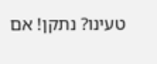טעינו? נתקן! אם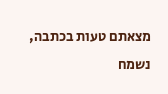מצאתם טעות בכתבה, נשמח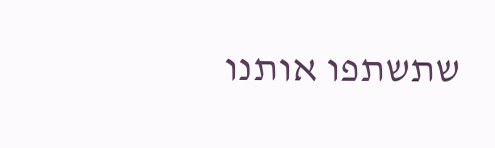שתשתפו אותנו